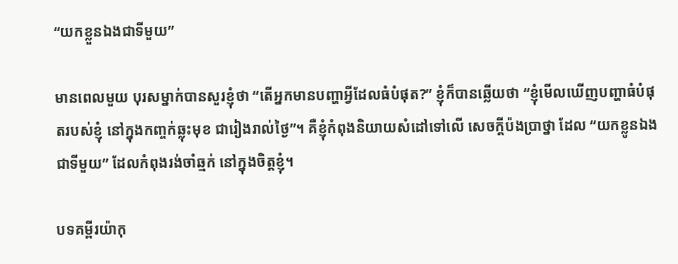“យកខ្លួនឯងជាទីមួយ”

មានពេលមួយ បុរសម្នាក់បានសួរខ្ញុំថា “តើអ្នកមានបញ្ហាអ្វីដែលធំបំផុត?” ខ្ញុំក៏បានឆ្លើយថា “ខ្ញុំមើលឃើញបញ្ហាធំបំផុតរបស់ខ្ញុំ នៅក្នុងកញ្ចក់ឆ្លុះមុខ ជារៀងរាល់ថ្ងៃ”។ គឺខ្ញុំកំពុងនិយាយសំដៅទៅលើ សេចក្តីប៉ងប្រាថ្នា ដែល “យកខ្លូនឯងជាទីមួយ” ដែលកំពុងរង់ចាំឆ្មក់ នៅក្នុងចិត្តខ្ញុំ។

បទគម្ពីរយ៉ាកុ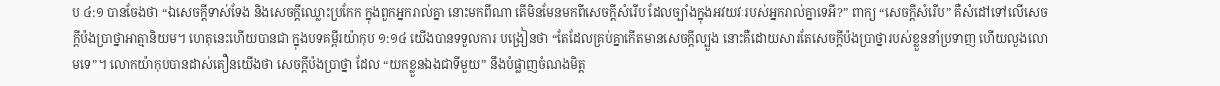ប ៤:១ បានចែងថា “ឯសេចក្តីទាស់ទែង និងសេចក្តីឈ្លោះប្រកែក ក្នុងពួកអ្នករាល់គ្នា នោះមកពីណា តើមិនមែនមកពីសេចក្តីសំរើប ដែលច្បាំងក្នុងអវយវៈរបស់អ្នករាល់គ្នាទេអី?” ពាក្យ “សេចក្តីសំរើប” គឺសំដៅទៅលើសេចក្តីប៉ងប្រាថ្នាអាត្មានិយម។ ហេតុនេះហើយបានជា ក្នុងបទគម្ពីរយ៉ាកុប ១:១៤ យើងបានទទួលការ បង្រៀនថា “តែដែលគ្រប់គ្នាកើតមានសេចក្តីល្បួង នោះគឺដោយសារតែសេចក្តីប៉ងប្រាថ្នារបស់ខ្លួននាំប្រទាញ ហើយលួងលោមទេ”។ លោកយ៉ាកុបបានដាស់តឿនយើងថា សេចក្តីប៉ងប្រាថ្នា ដែល “យកខ្លួនឯងជាទីមួយ” នឹងបំផ្លាញចំណងមិត្ត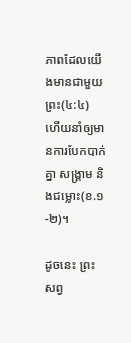ភាពដែលយើងមានជាមួយព្រះ(៤:៤) ហើយនាំឲ្យមានការបែកបាក់គ្នា សង្រ្គាម និងជម្លោះ(ខ.១-២)។

ដូចនេះ ព្រះសព្វ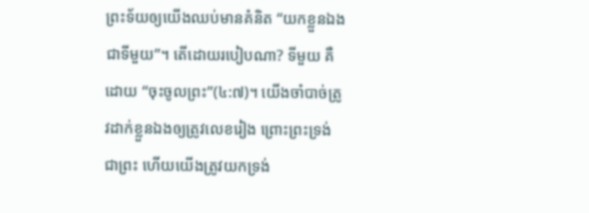ព្រះទ័យឲ្យយើងឈប់មានគំនិត “យកខ្លួនឯងជាទីមួយ”។ តើដោយរបៀបណា? ទីមួយ គឺដោយ “ចុះចូលព្រះ”(៤:៧)។ យើងចាំបាច់ត្រូវដាក់ខ្លួនឯងឲ្យត្រូវលេខរៀង ព្រោះព្រះទ្រង់ជាព្រះ ហើយយើងត្រូវយកទ្រង់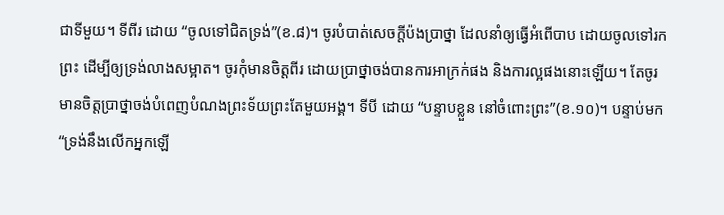ជាទីមួយ។ ទីពីរ ដោយ “ចូលទៅជិតទ្រង់”(ខ.៨)។ ចូរបំបាត់សេចក្តីប៉ងប្រាថ្នា ដែលនាំឲ្យធ្វើអំពើបាប ដោយចូលទៅរកព្រះ ដើម្បីឲ្យទ្រង់លាងសម្អាត។ ចូរកុំមានចិត្តពីរ ដោយប្រាថ្នាចង់បានការអាក្រក់ផង និងការល្អផងនោះឡើយ។ តែចូរមានចិត្តប្រាថ្នាចង់បំពេញបំណងព្រះទ័យព្រះតែមួយអង្គ។ ទីបី ដោយ “បន្ទាបខ្លួន នៅចំពោះព្រះ”(ខ.១០)។ បន្ទាប់មក “ទ្រង់នឹងលើកអ្នកឡើ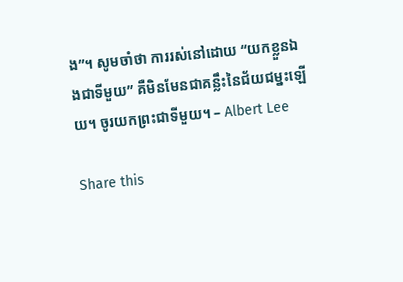ង”។ សូមចាំថា ការរស់នៅដោយ “យកខ្លួនឯងជាទីមួយ” គឺមិនមែនជាគន្លឹះនៃជ័យជម្នះឡើយ។ ចូរយកព្រះជាទីមួយ។ – Albert Lee

Share this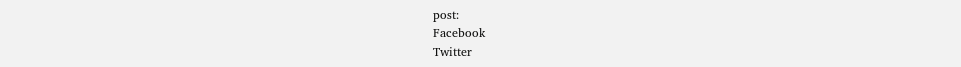post:
Facebook
Twitter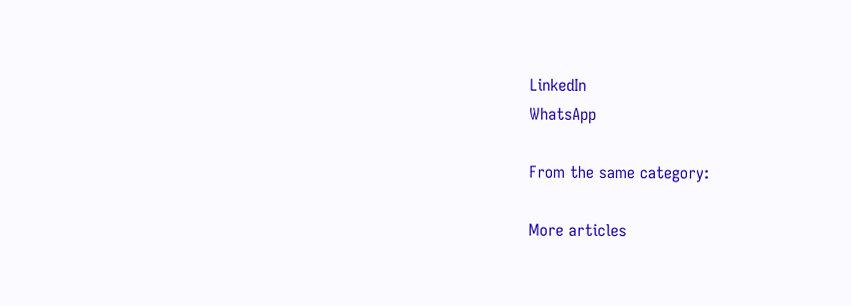LinkedIn
WhatsApp

From the same category:

More articles